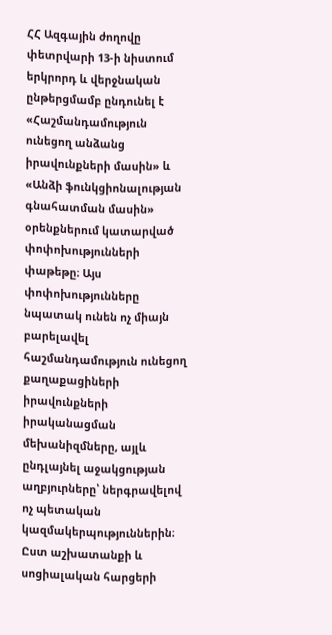ՀՀ Ազգային ժողովը փետրվարի 13-ի նիստում երկրորդ և վերջնական ընթերցմամբ ընդունել է «Հաշմանդամություն ունեցող անձանց իրավունքների մասին» և «Անձի ֆունկցիոնալության գնահատման մասին» օրենքներում կատարված փոփոխությունների փաթեթը։ Այս փոփոխությունները նպատակ ունեն ոչ միայն բարելավել հաշմանդամություն ունեցող քաղաքացիների իրավունքների իրականացման մեխանիզմները, այլև ընդլայնել աջակցության աղբյուրները՝ ներգրավելով ոչ պետական կազմակերպություններին։
Ըստ աշխատանքի և սոցիալական հարցերի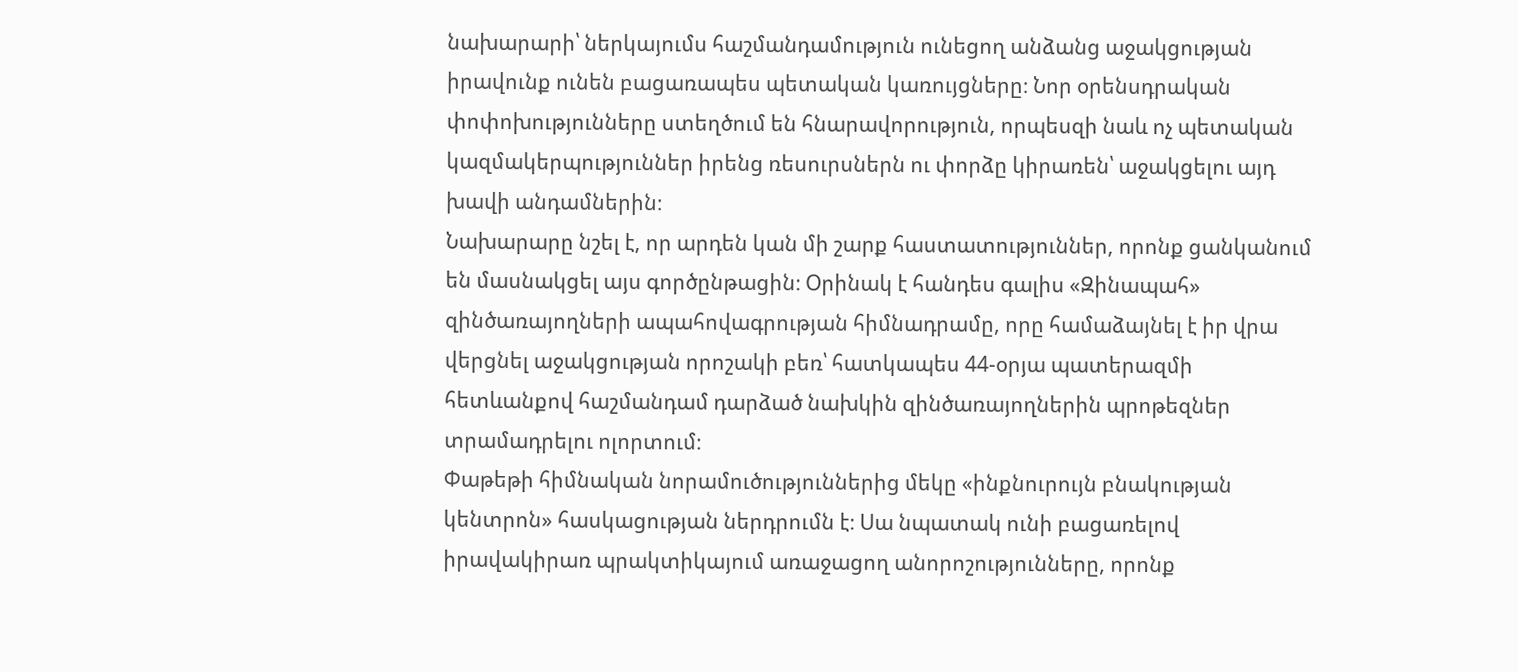նախարարի՝ ներկայումս հաշմանդամություն ունեցող անձանց աջակցության իրավունք ունեն բացառապես պետական կառույցները։ Նոր օրենսդրական փոփոխությունները ստեղծում են հնարավորություն, որպեսզի նաև ոչ պետական կազմակերպություններ իրենց ռեսուրսներն ու փորձը կիրառեն՝ աջակցելու այդ խավի անդամներին։
Նախարարը նշել է, որ արդեն կան մի շարք հաստատություններ, որոնք ցանկանում են մասնակցել այս գործընթացին։ Օրինակ է հանդես գալիս «Զինապահ» զինծառայողների ապահովագրության հիմնադրամը, որը համաձայնել է իր վրա վերցնել աջակցության որոշակի բեռ՝ հատկապես 44-օրյա պատերազմի հետևանքով հաշմանդամ դարձած նախկին զինծառայողներին պրոթեզներ տրամադրելու ոլորտում։
Փաթեթի հիմնական նորամուծություններից մեկը «ինքնուրույն բնակության կենտրոն» հասկացության ներդրումն է։ Սա նպատակ ունի բացառելով իրավակիրառ պրակտիկայում առաջացող անորոշությունները, որոնք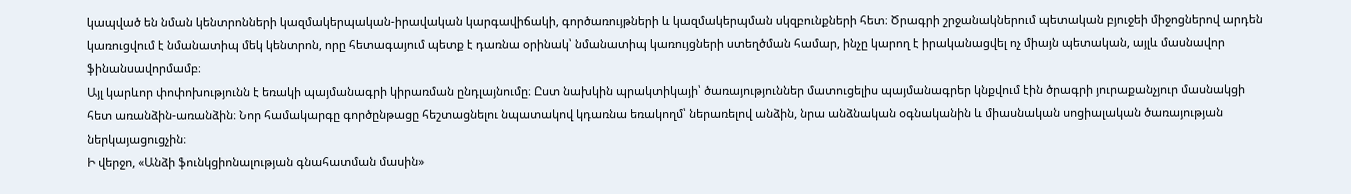կապված են նման կենտրոնների կազմակերպական-իրավական կարգավիճակի, գործառույթների և կազմակերպման սկզբունքների հետ։ Ծրագրի շրջանակներում պետական բյուջեի միջոցներով արդեն կառուցվում է նմանատիպ մեկ կենտրոն, որը հետագայում պետք է դառնա օրինակ՝ նմանատիպ կառույցների ստեղծման համար, ինչը կարող է իրականացվել ոչ միայն պետական, այլև մասնավոր ֆինանսավորմամբ։
Այլ կարևոր փոփոխությունն է եռակի պայմանագրի կիրառման ընդլայնումը։ Ըստ նախկին պրակտիկայի՝ ծառայություններ մատուցելիս պայմանագրեր կնքվում էին ծրագրի յուրաքանչյուր մասնակցի հետ առանձին-առանձին։ Նոր համակարգը գործընթացը հեշտացնելու նպատակով կդառնա եռակողմ՝ ներառելով անձին, նրա անձնական օգնականին և միասնական սոցիալական ծառայության ներկայացուցչին։
Ի վերջո, «Անձի ֆունկցիոնալության գնահատման մասին»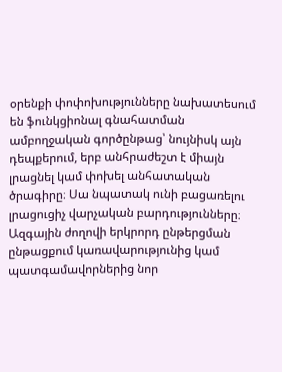օրենքի փոփոխությունները նախատեսում են ֆունկցիոնալ գնահատման ամբողջական գործընթաց՝ նույնիսկ այն դեպքերում, երբ անհրաժեշտ է միայն լրացնել կամ փոխել անհատական ծրագիրը։ Սա նպատակ ունի բացառելու լրացուցիչ վարչական բարդությունները։
Ազգային ժողովի երկրորդ ընթերցման ընթացքում կառավարությունից կամ պատգամավորներից նոր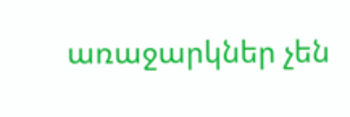առաջարկներ չեն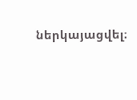ներկայացվել։